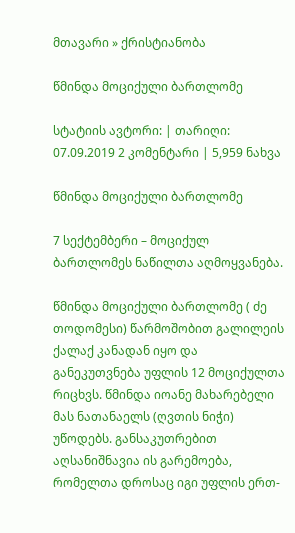მთავარი » ქრისტიანობა

წმინდა მოციქული ბართლომე

სტატიის ავტორი: | თარიღი: 07.09.2019 2 კომენტარი | 5,959 ნახვა

წმინდა მოციქული ბართლომე

7 სექტემბერი – მოციქულ ბართლომეს ნაწილთა აღმოყვანება.

წმინდა მოციქული ბართლომე ( ძე თოდომესი) წარმოშობით გალილეის ქალაქ კანადან იყო და განეკუთვნება უფლის 12 მოციქულთა რიცხვს. წმინდა იოანე მახარებელი მას ნათანაელს (ღვთის ნიჭი) უწოდებს. განსაკუთრებით აღსანიშნავია ის გარემოება, რომელთა დროსაც იგი უფლის ერთ-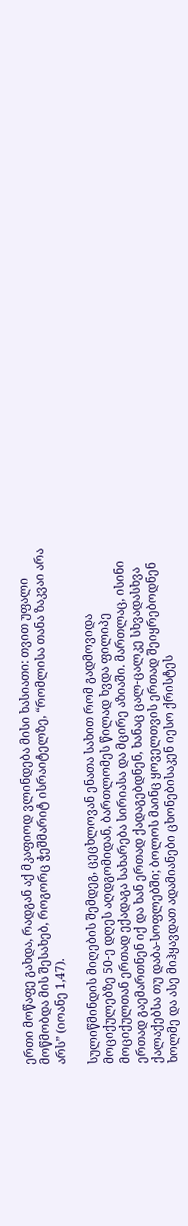ერთი მოწაფე გახდა, რადგან აქ მკაფიოდ ვლინდება მისი ხასიათი: თვით უფალი მოწმობდა მის შესახებ, როგორც ჭეშმარიტ ისრაიტელზე, “რომლისა თანა ზაკვაი არა არს” (იოანე 1,47).

სულიწმინდის მიღების შემდეგ, ცეცხლოვან ენათა სახით რომ გადმოვიდა მოციქულებზე 50-ე დღეს აღდგომიდან, ბართლომეს წილად ხვდა ფილიპე მოციქულთან ერთად ექადაგა სახარება სირიასა და მცირე აზიაში. მართლაც, ისინი ერთად გაემართნენ იქ და ხან ერთად ქადაგებდნენ, ხანაც ცალ-ცალკე სხვადასხვა ქალაქებსა თუ დაბა-სოფლებში; ბოლოს მაინც ყოველთვის ერთად შეიყრებოდნენ ხოლმე და ასე მიჰყავდათ ადამიანები ცხონებისაკენ იესო ქრისტეს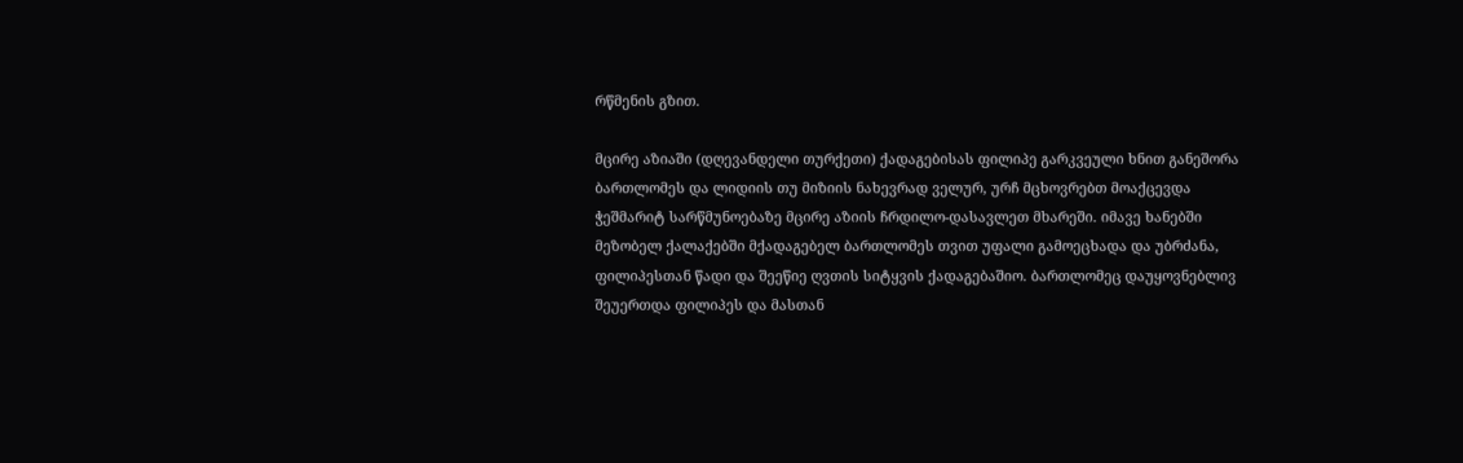რწმენის გზით.

მცირე აზიაში (დღევანდელი თურქეთი) ქადაგებისას ფილიპე გარკვეული ხნით განეშორა ბართლომეს და ლიდიის თუ მიზიის ნახევრად ველურ, ურჩ მცხოვრებთ მოაქცევდა ჭეშმარიტ სარწმუნოებაზე მცირე აზიის ჩრდილო-დასავლეთ მხარეში. იმავე ხანებში მეზობელ ქალაქებში მქადაგებელ ბართლომეს თვით უფალი გამოეცხადა და უბრძანა, ფილიპესთან წადი და შეეწიე ღვთის სიტყვის ქადაგებაშიო. ბართლომეც დაუყოვნებლივ შეუერთდა ფილიპეს და მასთან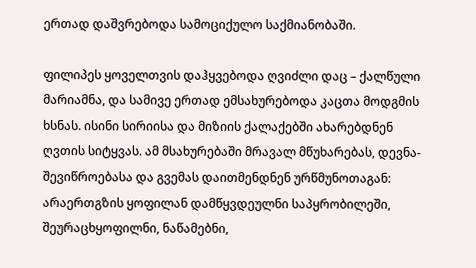ერთად დაშვრებოდა სამოციქულო საქმიანობაში.

ფილიპეს ყოველთვის დაჰყვებოდა ღვიძლი დაც – ქალწული მარიამნა, და სამივე ერთად ემსახურებოდა კაცთა მოდგმის ხსნას. ისინი სირიისა და მიზიის ქალაქებში ახარებდნენ ღვთის სიტყვას. ამ მსახურებაში მრავალ მწუხარებას, დევნა-შევიწროებასა და გვემას დაითმენდნენ ურწმუნოთაგან: არაერთგზის ყოფილან დამწყვდეულნი საპყრობილეში, შეურაცხყოფილნი, ნაწამებნი,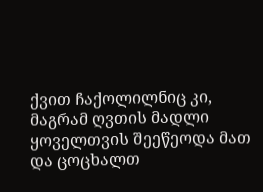ქვით ჩაქოლილნიც კი, მაგრამ ღვთის მადლი ყოველთვის შეეწეოდა მათ და ცოცხალთ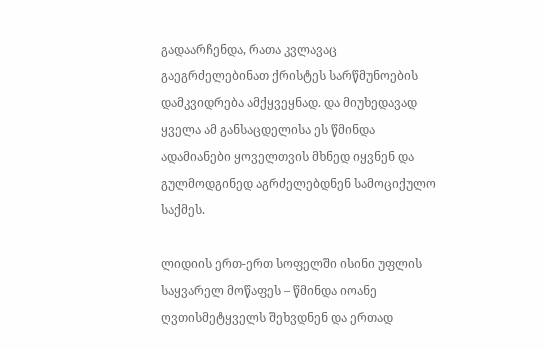გადაარჩენდა, რათა კვლავაც გაეგრძელებინათ ქრისტეს სარწმუნოების დამკვიდრება ამქყვეყნად. და მიუხედავად ყველა ამ განსაცდელისა ეს წმინდა ადამიანები ყოველთვის მხნედ იყვნენ და გულმოდგინედ აგრძელებდნენ სამოციქულო საქმეს.

ლიდიის ერთ-ერთ სოფელში ისინი უფლის საყვარელ მოწაფეს – წმინდა იოანე ღვთისმეტყველს შეხვდნენ და ერთად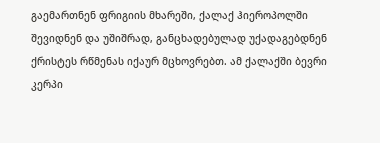გაემართნენ ფრიგიის მხარეში, ქალაქ ჰიეროპოლში შევიდნენ და უშიშრად, განცხადებულად უქადაგებდნენ ქრისტეს რწმენას იქაურ მცხოვრებთ. ამ ქალაქში ბევრი კერპი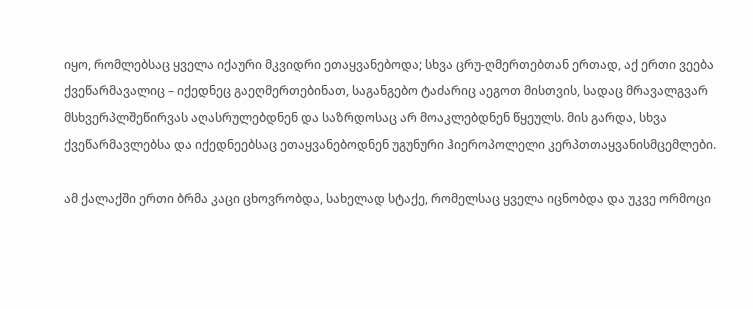იყო, რომლებსაც ყველა იქაური მკვიდრი ეთაყვანებოდა; სხვა ცრუ-ღმერთებთან ერთად, აქ ერთი ვეება ქვეწარმავალიც – იქედნეც გაეღმერთებინათ, საგანგებო ტაძარიც აეგოთ მისთვის, სადაც მრავალგვარ მსხვერპლშეწირვას აღასრულებდნენ და საზრდოსაც არ მოაკლებდნენ წყეულს. მის გარდა, სხვა ქვეწარმავლებსა და იქედნეებსაც ეთაყვანებოდნენ უგუნური ჰიეროპოლელი კერპთთაყვანისმცემლები.

ამ ქალაქში ერთი ბრმა კაცი ცხოვრობდა, სახელად სტაქე, რომელსაც ყველა იცნობდა და უკვე ორმოცი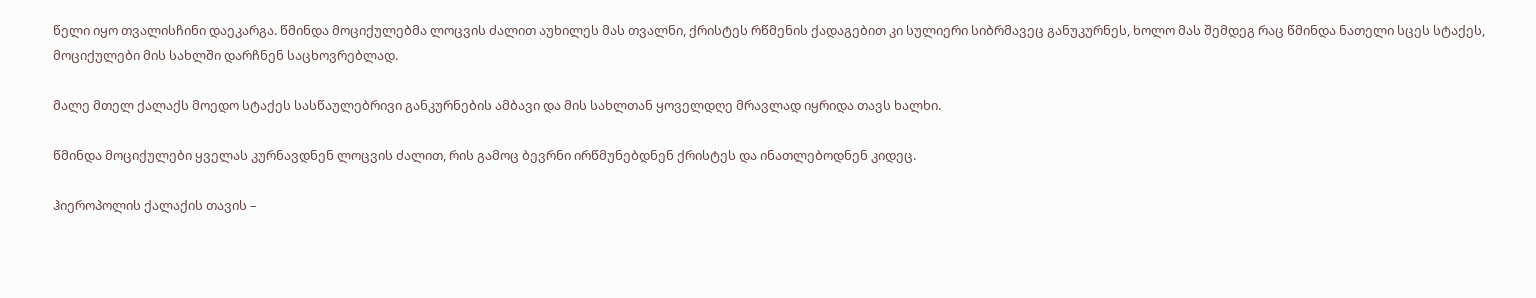წელი იყო თვალისჩინი დაეკარგა. წმინდა მოციქულებმა ლოცვის ძალით აუხილეს მას თვალნი, ქრისტეს რწმენის ქადაგებით კი სულიერი სიბრმავეც განუკურნეს, ხოლო მას შემდეგ რაც წმინდა ნათელი სცეს სტაქეს, მოციქულები მის სახლში დარჩნენ საცხოვრებლად.

მალე მთელ ქალაქს მოედო სტაქეს სასწაულებრივი განკურნების ამბავი და მის სახლთან ყოველდღე მრავლად იყრიდა თავს ხალხი.

წმინდა მოციქულები ყველას კურნავდნენ ლოცვის ძალით, რის გამოც ბევრნი ირწმუნებდნენ ქრისტეს და ინათლებოდნენ კიდეც.

ჰიეროპოლის ქალაქის თავის –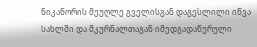ნიკანორის მეუღლე გველისგან დაგესლილი იწვა სახლში და მკურნალთაგან იმედგადაწურული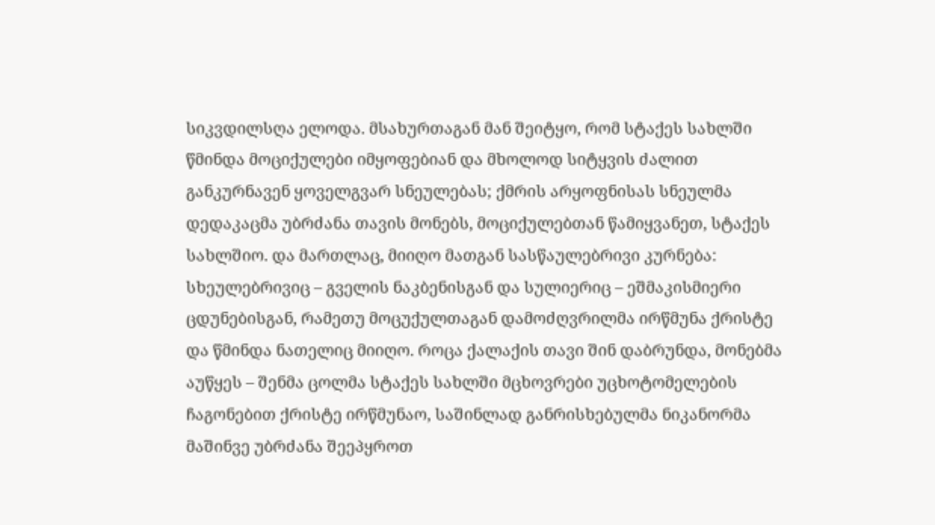სიკვდილსღა ელოდა. მსახურთაგან მან შეიტყო, რომ სტაქეს სახლში წმინდა მოციქულები იმყოფებიან და მხოლოდ სიტყვის ძალით განკურნავენ ყოველგვარ სნეულებას; ქმრის არყოფნისას სნეულმა დედაკაცმა უბრძანა თავის მონებს, მოციქულებთან წამიყვანეთ, სტაქეს სახლშიო. და მართლაც, მიიღო მათგან სასწაულებრივი კურნება: სხეულებრივიც – გველის ნაკბენისგან და სულიერიც – ეშმაკისმიერი ცდუნებისგან, რამეთუ მოცუქულთაგან დამოძღვრილმა ირწმუნა ქრისტე და წმინდა ნათელიც მიიღო. როცა ქალაქის თავი შინ დაბრუნდა, მონებმა აუწყეს – შენმა ცოლმა სტაქეს სახლში მცხოვრები უცხოტომელების ჩაგონებით ქრისტე ირწმუნაო, საშინლად განრისხებულმა ნიკანორმა მაშინვე უბრძანა შეეპყროთ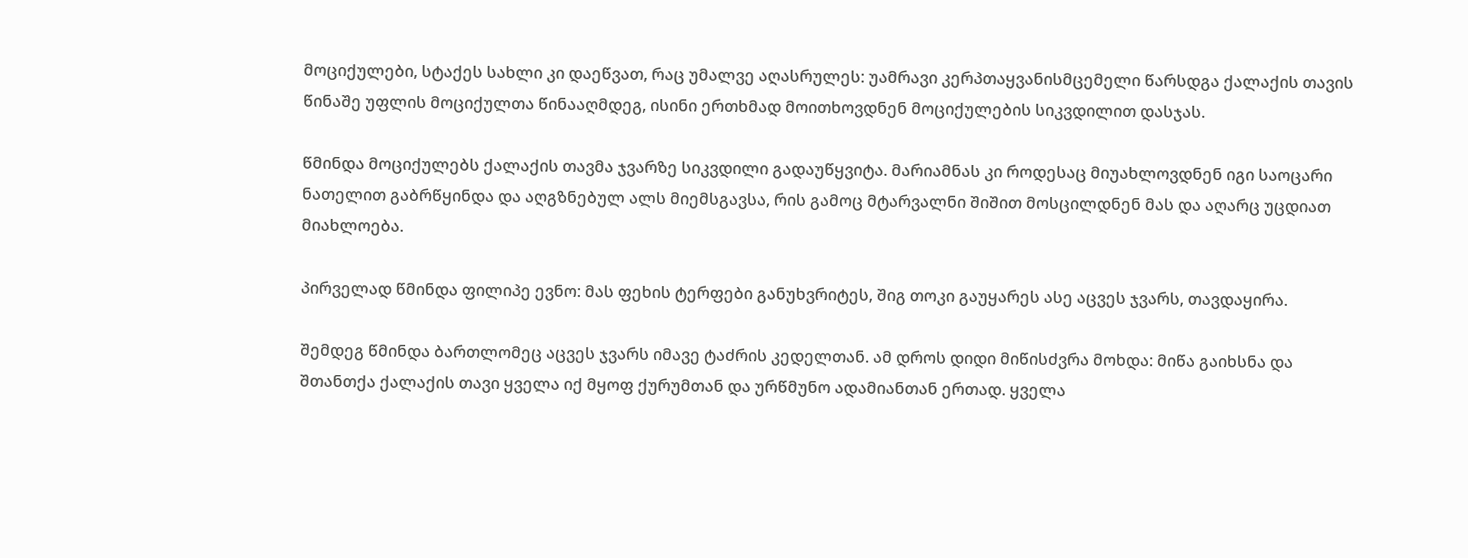მოციქულები, სტაქეს სახლი კი დაეწვათ, რაც უმალვე აღასრულეს: უამრავი კერპთაყვანისმცემელი წარსდგა ქალაქის თავის წინაშე უფლის მოციქულთა წინააღმდეგ, ისინი ერთხმად მოითხოვდნენ მოციქულების სიკვდილით დასჯას.

წმინდა მოციქულებს ქალაქის თავმა ჯვარზე სიკვდილი გადაუწყვიტა. მარიამნას კი როდესაც მიუახლოვდნენ იგი საოცარი ნათელით გაბრწყინდა და აღგზნებულ ალს მიემსგავსა, რის გამოც მტარვალნი შიშით მოსცილდნენ მას და აღარც უცდიათ მიახლოება.

პირველად წმინდა ფილიპე ევნო: მას ფეხის ტერფები განუხვრიტეს, შიგ თოკი გაუყარეს ასე აცვეს ჯვარს, თავდაყირა.

შემდეგ წმინდა ბართლომეც აცვეს ჯვარს იმავე ტაძრის კედელთან. ამ დროს დიდი მიწისძვრა მოხდა: მიწა გაიხსნა და შთანთქა ქალაქის თავი ყველა იქ მყოფ ქურუმთან და ურწმუნო ადამიანთან ერთად. ყველა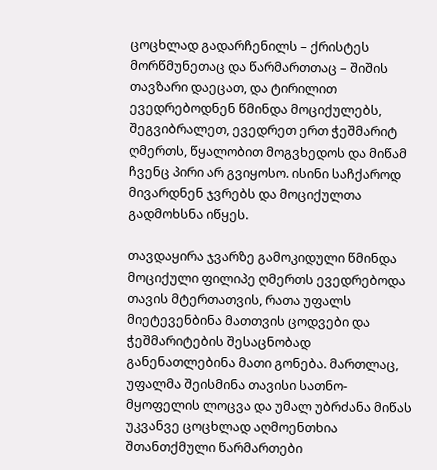ცოცხლად გადარჩენილს – ქრისტეს მორწმუნეთაც და წარმართთაც – შიშის თავზარი დაეცათ, და ტირილით ევედრებოდნენ წმინდა მოციქულებს, შეგვიბრალეთ, ევედრეთ ერთ ჭეშმარიტ ღმერთს, წყალობით მოგვხედოს და მიწამ ჩვენც პირი არ გვიყოსო. ისინი საჩქაროდ მივარდნენ ჯვრებს და მოციქულთა გადმოხსნა იწყეს.

თავდაყირა ჯვარზე გამოკიდული წმინდა მოციქული ფილიპე ღმერთს ევედრებოდა თავის მტერთათვის, რათა უფალს მიეტევენბინა მათთვის ცოდვები და ჭეშმარიტების შესაცნობად განენათლებინა მათი გონება. მართლაც, უფალმა შეისმინა თავისი სათნო-მყოფელის ლოცვა და უმალ უბრძანა მიწას უკვანვე ცოცხლად აღმოენთხია შთანთქმული წარმართები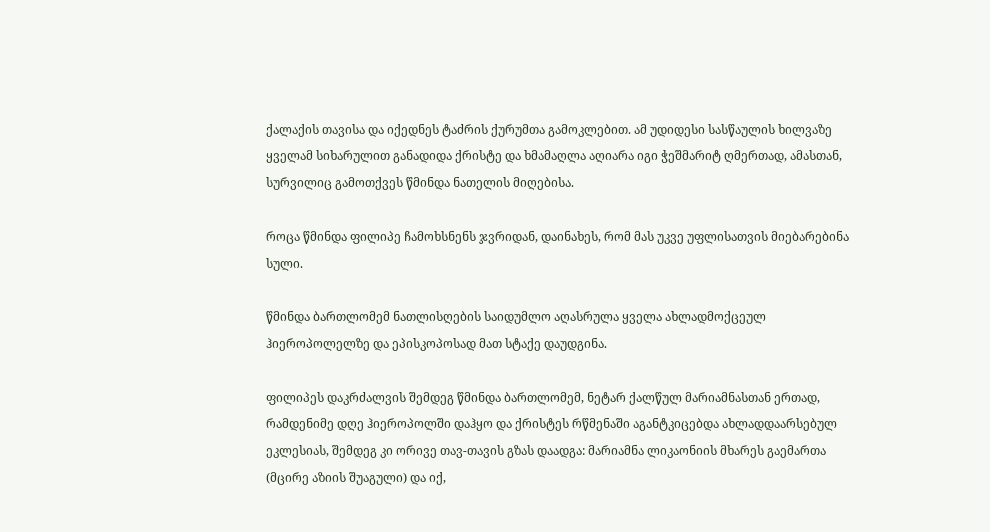ქალაქის თავისა და იქედნეს ტაძრის ქურუმთა გამოკლებით. ამ უდიდესი სასწაულის ხილვაზე ყველამ სიხარულით განადიდა ქრისტე და ხმამაღლა აღიარა იგი ჭეშმარიტ ღმერთად, ამასთან, სურვილიც გამოთქვეს წმინდა ნათელის მიღებისა.

როცა წმინდა ფილიპე ჩამოხსნენს ჯვრიდან, დაინახეს, რომ მას უკვე უფლისათვის მიებარებინა სული.

წმინდა ბართლომემ ნათლისღების საიდუმლო აღასრულა ყველა ახლადმოქცეულ ჰიეროპოლელზე და ეპისკოპოსად მათ სტაქე დაუდგინა.

ფილიპეს დაკრძალვის შემდეგ წმინდა ბართლომემ, ნეტარ ქალწულ მარიამნასთან ერთად, რამდენიმე დღე ჰიეროპოლში დაჰყო და ქრისტეს რწმენაში აგანტკიცებდა ახლადდაარსებულ ეკლესიას, შემდეგ კი ორივე თავ-თავის გზას დაადგა: მარიამნა ლიკაონიის მხარეს გაემართა (მცირე აზიის შუაგული) და იქ,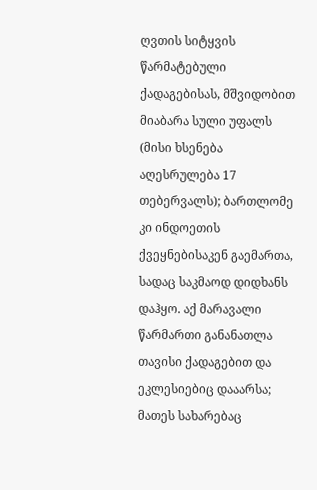ღვთის სიტყვის წარმატებული ქადაგებისას, მშვიდობით მიაბარა სული უფალს (მისი ხსენება აღესრულება 17 თებერვალს); ბართლომე კი ინდოეთის ქვეყნებისაკენ გაემართა, სადაც საკმაოდ დიდხანს დაჰყო. აქ მარავალი წარმართი განანათლა თავისი ქადაგებით და ეკლესიებიც დააარსა; მათეს სახარებაც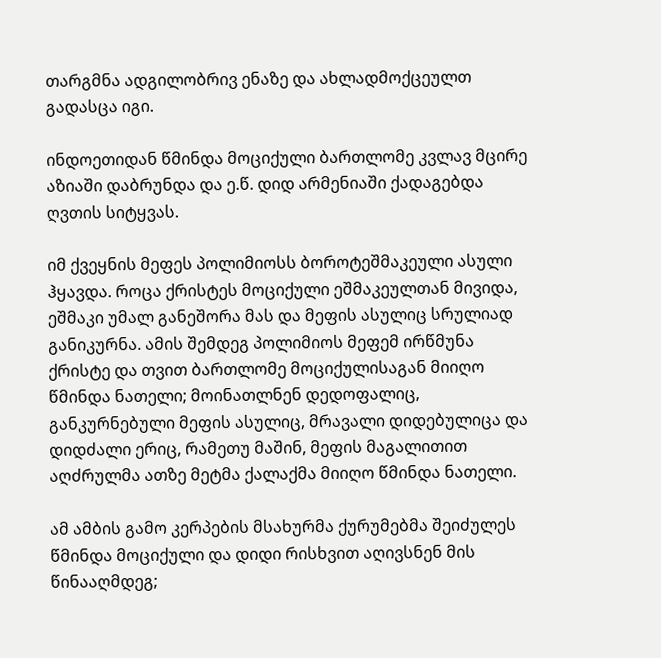თარგმნა ადგილობრივ ენაზე და ახლადმოქცეულთ გადასცა იგი.

ინდოეთიდან წმინდა მოციქული ბართლომე კვლავ მცირე აზიაში დაბრუნდა და ე.წ. დიდ არმენიაში ქადაგებდა ღვთის სიტყვას.

იმ ქვეყნის მეფეს პოლიმიოსს ბოროტეშმაკეული ასული ჰყავდა. როცა ქრისტეს მოციქული ეშმაკეულთან მივიდა, ეშმაკი უმალ განეშორა მას და მეფის ასულიც სრულიად განიკურნა. ამის შემდეგ პოლიმიოს მეფემ ირწმუნა ქრისტე და თვით ბართლომე მოციქულისაგან მიიღო წმინდა ნათელი; მოინათლნენ დედოფალიც, განკურნებული მეფის ასულიც, მრავალი დიდებულიცა და დიდძალი ერიც, რამეთუ მაშინ, მეფის მაგალითით აღძრულმა ათზე მეტმა ქალაქმა მიიღო წმინდა ნათელი.

ამ ამბის გამო კერპების მსახურმა ქურუმებმა შეიძულეს წმინდა მოციქული და დიდი რისხვით აღივსნენ მის წინააღმდეგ;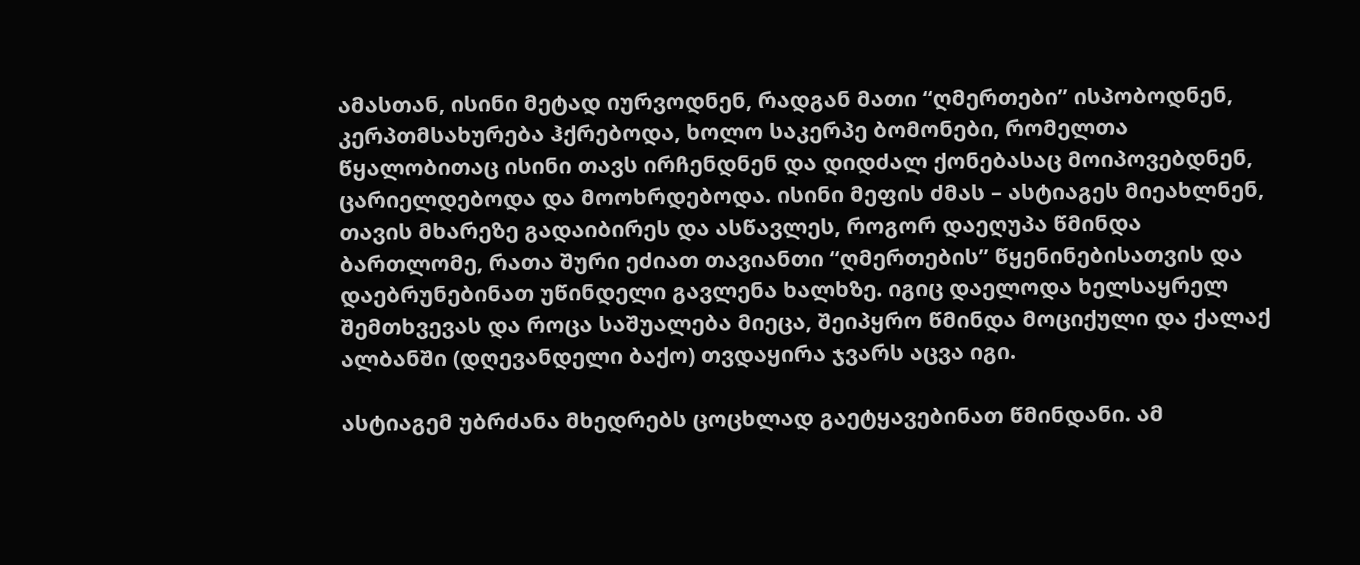ამასთან, ისინი მეტად იურვოდნენ, რადგან მათი “ღმერთები” ისპობოდნენ, კერპთმსახურება ჰქრებოდა, ხოლო საკერპე ბომონები, რომელთა წყალობითაც ისინი თავს ირჩენდნენ და დიდძალ ქონებასაც მოიპოვებდნენ, ცარიელდებოდა და მოოხრდებოდა. ისინი მეფის ძმას – ასტიაგეს მიეახლნენ, თავის მხარეზე გადაიბირეს და ასწავლეს, როგორ დაეღუპა წმინდა ბართლომე, რათა შური ეძიათ თავიანთი “ღმერთების” წყენინებისათვის და დაებრუნებინათ უწინდელი გავლენა ხალხზე. იგიც დაელოდა ხელსაყრელ შემთხვევას და როცა საშუალება მიეცა, შეიპყრო წმინდა მოციქული და ქალაქ ალბანში (დღევანდელი ბაქო) თვდაყირა ჯვარს აცვა იგი.

ასტიაგემ უბრძანა მხედრებს ცოცხლად გაეტყავებინათ წმინდანი. ამ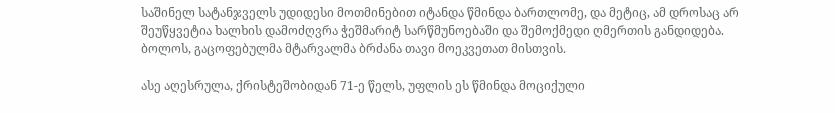საშინელ სატანჯველს უდიდესი მოთმინებით იტანდა წმინდა ბართლომე, და მეტიც, ამ დროსაც არ შეუწყვეტია ხალხის დამოძღვრა ჭეშმარიტ სარწმუნოებაში და შემოქმედი ღმერთის განდიდება. ბოლოს, გაცოფებულმა მტარვალმა ბრძანა თავი მოეკვეთათ მისთვის.

ასე აღესრულა, ქრისტეშობიდან 71-ე წელს, უფლის ეს წმინდა მოციქული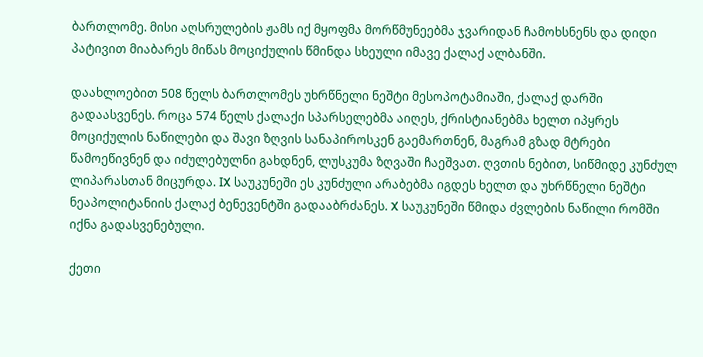ბართლომე. მისი აღსრულების ჟამს იქ მყოფმა მორწმუნეებმა ჯვარიდან ჩამოხსნენს და დიდი პატივით მიაბარეს მიწას მოციქულის წმინდა სხეული იმავე ქალაქ ალბანში.

დაახლოებით 508 წელს ბართლომეს უხრწნელი ნეშტი მესოპოტამიაში, ქალაქ დარში გადაასვენეს. როცა 574 წელს ქალაქი სპარსელებმა აიღეს, ქრისტიანებმა ხელთ იპყრეს მოციქულის ნაწილები და შავი ზღვის სანაპიროსკენ გაემართნენ, მაგრამ გზად მტრები წამოეწივნენ და იძულებულნი გახდნენ, ლუსკუმა ზღვაში ჩაეშვათ. ღვთის ნებით, სიწმიდე კუნძულ ლიპარასთან მიცურდა. IX საუკუნეში ეს კუნძული არაბებმა იგდეს ხელთ და უხრწნელი ნეშტი ნეაპოლიტანიის ქალაქ ბენევენტში გადააბრძანეს. X საუკუნეში წმიდა ძვლების ნაწილი რომში იქნა გადასვენებული.

ქეთი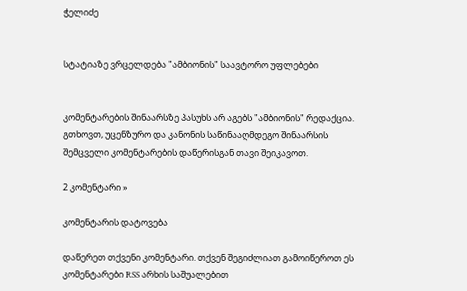ჭელიძე


სტატიაზე ვრცელდება "ამბიონის" საავტორო უფლებები


კომენტარების შინაარსზე პასუხს არ აგებს "ამბიონის" რედაქცია. გთხოვთ, უცენზურო და კანონის საწინააღმდეგო შინაარსის შემცველი კომენტარების დაწერისგან თავი შეიკავოთ.

2 კომენტარი »

კომენტარის დატოვება

დაწერეთ თქვენი კომენტარი. თქვენ შეგიძლიათ გამოიწეროთ ეს კომენტარები RSS არხის საშუალებით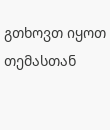გთხოვთ იყოთ თემასთან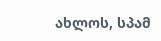ახლოს, სპამ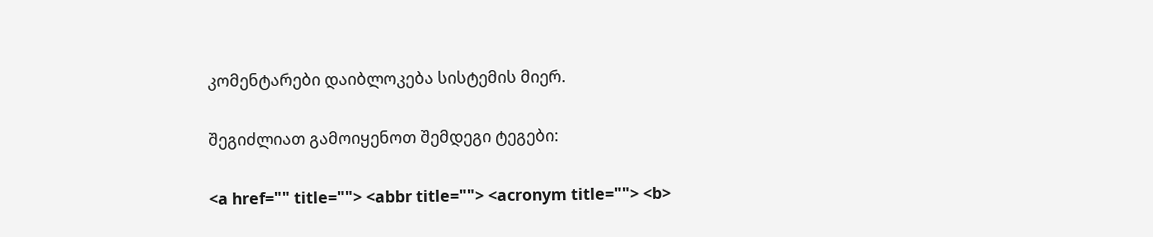კომენტარები დაიბლოკება სისტემის მიერ.

შეგიძლიათ გამოიყენოთ შემდეგი ტეგები:

<a href="" title=""> <abbr title=""> <acronym title=""> <b>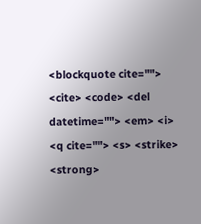<blockquote cite=""> <cite> <code> <del datetime=""> <em> <i> <q cite=""> <s> <strike> <strong>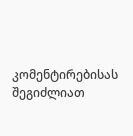კომენტირებისას შეგიძლიათ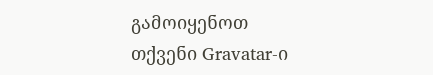გამოიყენოთ თქვენი Gravatar-ი